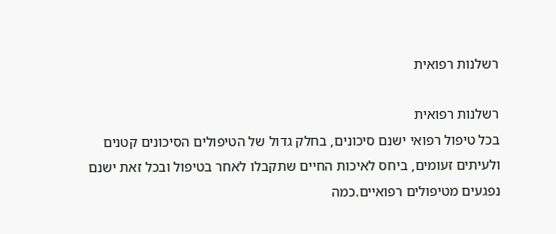רשלנות רפואית

רשלנות רפואית
בכל טיפול רפואי ישנם סיכונים, בחלק גדול של הטיפולים הסיכונים קטנים ולעיתים זעומים, ביחס לאיכות החיים שתקבלו לאחר בטיפול ובכל זאת ישנם נפגעים מטיפולים רפואיים.כמה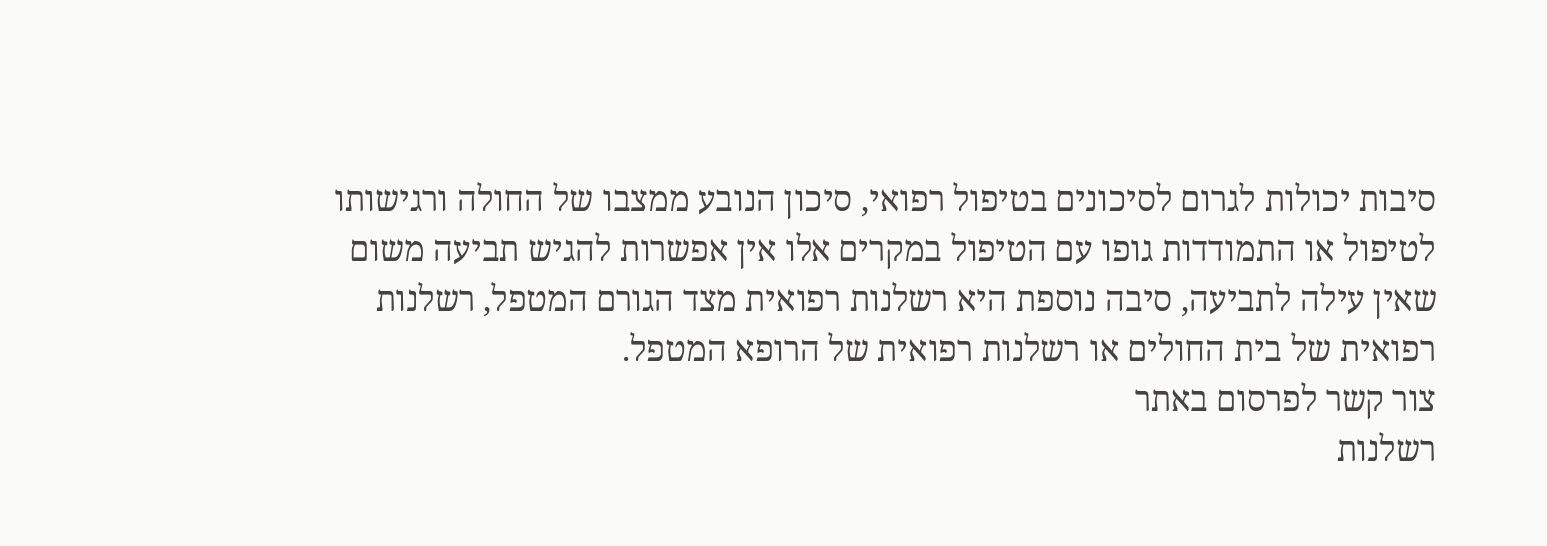סיבות יכולות לגרום לסיכונים בטיפול רפואי, סיכון הנובע ממצבו של החולה ורגישותו לטיפול או התמודדות גופו עם הטיפול במקרים אלו אין אפשרות להגיש תביעה משום שאין עילה לתביעה, סיבה נוספת היא רשלנות רפואית מצד הגורם המטפל, רשלנות רפואית של בית החולים או רשלנות רפואית של הרופא המטפל.
צור קשר לפרסום באתר
רשלנות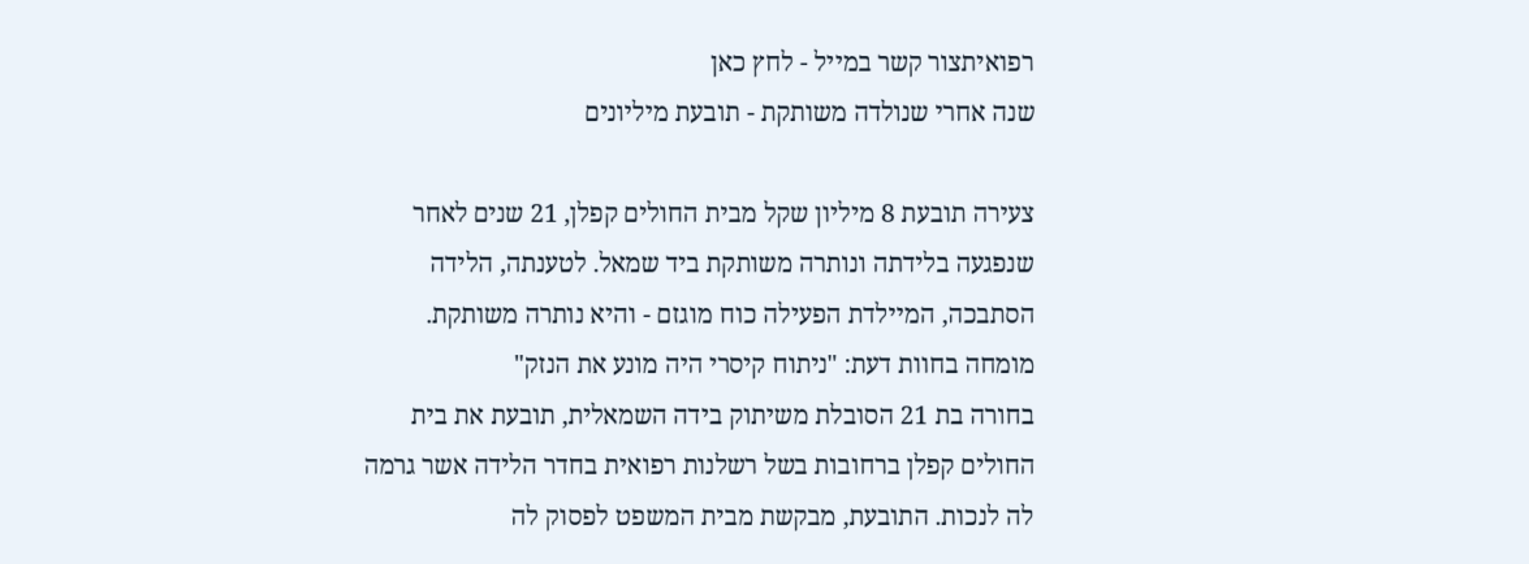רפואיתצור קשר במייל - לחץ כאן
שנה אחרי שנולדה משותקת - תובעת מיליונים

צעירה תובעת 8 מיליון שקל מבית החולים קפלן, 21 שנים לאחר שנפגעה בלידתה ונותרה משותקת ביד שמאל. לטענתה, הלידה הסתבכה, המיילדת הפעילה כוח מוגזם - והיא נותרה משותקת. מומחה בחוות דעת: "ניתוח קיסרי היה מונע את הנזק"
בחורה בת 21 הסובלת משיתוק בידה השמאלית, תובעת את בית החולים קפלן ברחובות בשל רשלנות רפואית בחדר הלידה אשר גרמה לה לנכות. התובעת, מבקשת מבית המשפט לפסוק לה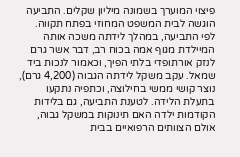פיצוי המוערך בשמונה מיליון שקלים. התביעה הוגשה לבית המשפט המחוזי בפתח תקווה.
לפי התביעה, במהלך לידתה משכה אותה המיילדת מגוף אמה בכוח רב, דבר אשר גרם לנזק אורתופדי בלתי הפיך, וכאמור לנכות ביד שמאל. עקב משקל לידתה הגבוה (4,200 גרם), נוצר קושי ממשי בחילוצה, וכתפיה נתקעו בתעלת הלידה. לטענת התביעה, גם בלידות הקודמות ילדה האם תינוקות במשקל גבוה, אולם הצוותים הרפואיים בבית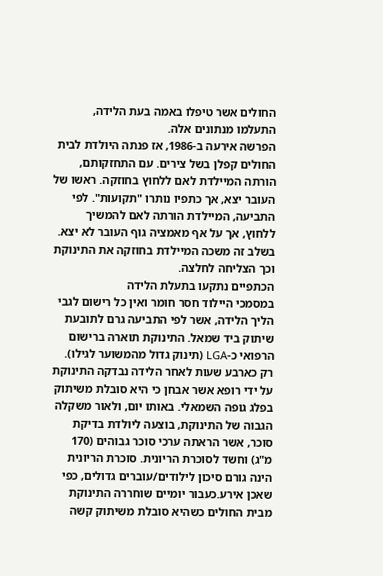החולים אשר טיפלו באמה בעת הלידה, התעלמו מנתונים אלה.
הפרשה אירעה ב-1986, אז פנתה היולדת לבית החולים קפלן בשל צירים. עם התחזקותם, הורתה המיילדת לאם ללחוץ בחוזקה. ראשו של העובר יצא, אך כתפיו נותרו "תקועות". לפי התביעה, המיילדת הורתה לאם להמשיך ללחוץ, אך על אף מאמציה גוף העובר לא יצא. בשלב זה משכה המיילדת בחוזקה את התינוקת וכך הצליחה לחלצה.
הכתפיים נתקעו בתעלת הלידה
במסמכי היילוד חסר חומר ואין כל רישום לגבי הליך הלידה, אשר לפי התביעה גרם לתובעת שיתוק ביד שמאל. התינוקת תוארה ברישום הרפואי כ-LGA (תינוק גדול מהמשוער לגילו). רק כארבע שעות לאחר הלידה נבדקה התינוקת על ידי רופא אשר אבחן כי היא סובלת משיתוק בפלג גופה השמאלי. באותו יום, ולאור משקלה הגבוה של התינוקת, בוצעה ליולדת בדיקת סוכר, אשר הראתה ערכי סוכר גבוהים (170 מ"ג) וחשד לסוכרת הריונית. סוכרת הריונית הינה גורם סיכון לילודים/עוברים גדולים, כפי שאכן אירע.כעבור יומיים שוחררה התינוקת מבית החולים כשהיא סובלת משיתוק קשה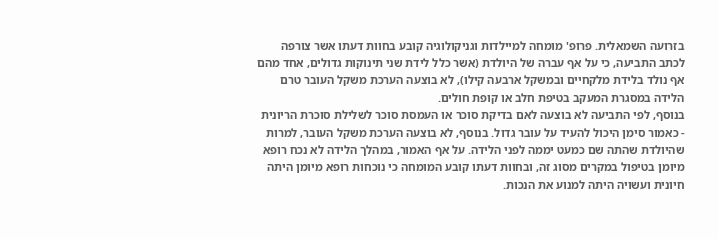בזרועה השמאלית. פרופ' מומחה למיילדות וגניקולוגיה קובע בחוות דעתו אשר צורפה לכתב התביעה, כי על אף עברה של היולדת (אשר כלל לידת שני תינוקות גדולים, אחד מהם אף נולד בלידת מלקחיים ובמשקל ארבעה קילו), לא בוצעה הערכת משקל העובר טרם הלידה במסגרת המעקב בטיפת חלב או קופת חולים.
בנוסף, לפי התביעה לא בוצעה לאם בדיקת סוכר או העמסת סוכר לשלילת סוכרת הריונית - כאמור סימן היכול להעיד על עובר גדול. בנוסף, לא בוצעה הערכת משקל העובר, למרות שהיולדת שהתה שם כמעט יממה לפני הלידה. על אף האמור, במהלך הלידה לא נכח רופא מיומן בטיפול במקרים מסוג זה, ובחוות דעתו קובע המומחה כי נוכחות רופא מיומן היתה חיונית ועשויה היתה למנוע את הנכות.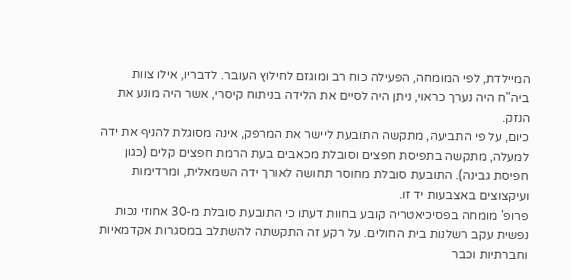המיילדת, לפי המומחה, הפעילה כוח רב ומוגזם לחילוץ העובר. לדבריו, אילו צוות ביה"ח היה נערך כראוי, ניתן היה לסיים את הלידה בניתוח קיסרי, אשר היה מונע את הנזק.
כיום, על פי התביעה, מתקשה התובעת ליישר את המרפק, אינה מסוגלת להניף את ידה למעלה, מתקשה בתפיסת חפצים וסובלת מכאבים בעת הרמת חפצים קלים (כגון חפיסת גבינה). התובעת סובלת מחוסר תחושה לאורך ידה השמאלית, ומרדימות ועיקצוצים באצבעות יד זו.
פרופ' מומחה בפסיכיאטריה קובע בחוות דעתו כי התובעת סובלת מ-30 אחוזי נכות נפשית עקב רשלנות בית החולים. על רקע זה התקשתה להשתלב במסגרות אקדמאיות וחברתיות וכבר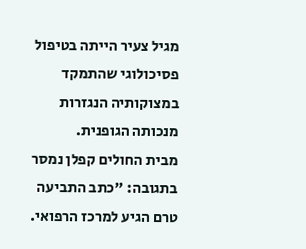מגיל צעיר הייתה בטיפול פסיכולוגי שהתמקד במצוקותיה הנגזרות מנכותה הגופנית.
מבית החולים קפלן נמסר בתגובה: "כתב התביעה טרם הגיע למרכז הרפואי.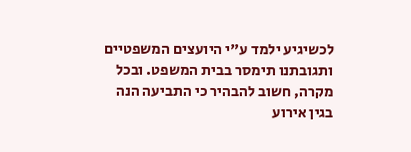לכשיגיע ילמד ע"י היועצים המשפטיים ותגובתנו תימסר בבית המשפט. ובכל מקרה, חשוב להבהיר כי התביעה הנה בגין אירוע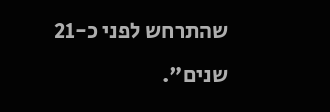שהתרחש לפני כ-21 שנים".